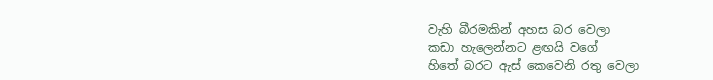වැහි බීරමකින් අහස බර වෙලා
කඩා හැලෙන්නට ළඟයි වගේ
හිතේ බරට ඇස් කෙවෙනි රතු වෙලා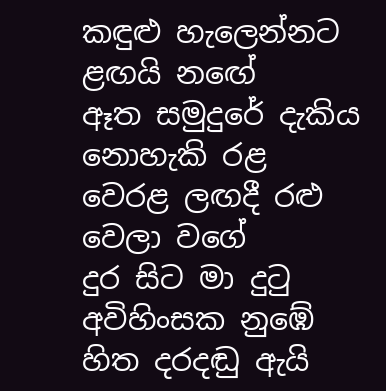කඳුළු හැලෙන්නට ළඟයි නඟේ
ඈත සමුදුරේ දැකිය නොහැකි රළ
වෙරළ ලඟදී රළු වෙලා වගේ
දුර සිට මා දුටු අවිහිංසක නුඹේ
හිත දරදඬු ඇයි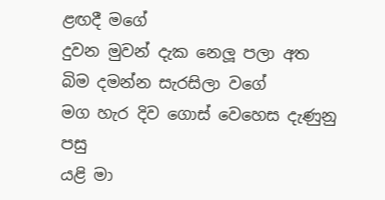ළඟදී මගේ
දුවන මුවන් දැක නෙලූ පලා අත
බිම දමන්න සැරසිලා වගේ
මග හැර දිව ගොස් වෙහෙස දැණුනු පසු
යළි මා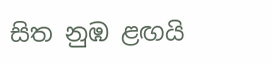සිත නුඹ ළඟයි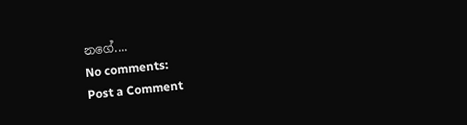නගේ....
No comments:
Post a Comment